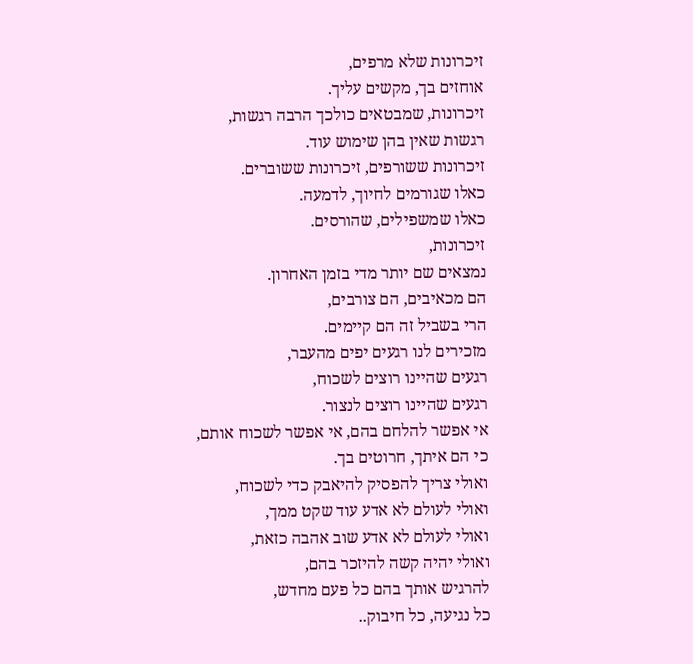זיכרונות שלא מרפים,
אוחזים בך, מקשים עליך.
זיכרונות, שמבטאים כולכך הרבה רגשות,
רגשות שאין בהן שימוש עוד.
זיכרונות ששורפים, זיכרונות ששוברים.
כאלו שגורמים לחיוך, לדמעה.
כאלו שמשפילים, שהורסים.
זיכרונות,
נמצאים שם יותר מדי בזמן האחרון.
הם מכאיבים, הם צורבים,
הרי בשביל זה הם קיימים.
מזכירים לנו רגעים יפים מהעבר,
רגעים שהיינו רוצים לשכוח,
רגעים שהיינו רוצים לנצור.
אי אפשר להלחם בהם, אי אפשר לשכוח אותם,
כי הם איתך, חרוטים בך.
ואולי צריך להפסיק להיאבק כדי לשכוח,
ואולי לעולם לא אדע עוד שקט ממך,
ואולי לעולם לא אדע שוב אהבה כזאת,
ואולי יהיה קשה להיזכר בהם,
להרגיש אותך בהם כל פעם מחדש,
כל נגיעה, כל חיבוק..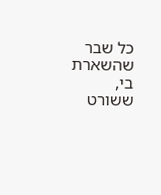כל שבר שהשארת בי,
ששורט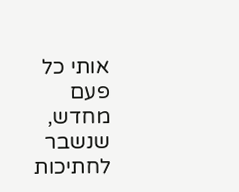אותי כל פעם מחדש,
שנשבר לחתיכות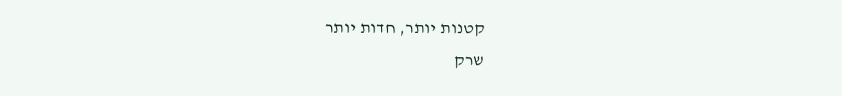קטנות יותר, חדות יותר
שרק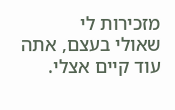מזכירות לי
שאולי בעצם, אתה עוד קיים אצלי.